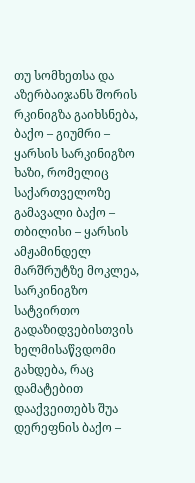თუ სომხეთსა და აზერბაიჯანს შორის რკინიგზა გაიხსნება, ბაქო – გიუმრი – ყარსის სარკინიგზო ხაზი, რომელიც საქართველოზე გამავალი ბაქო – თბილისი – ყარსის ამჟამინდელ მარშრუტზე მოკლეა, სარკინიგზო სატვირთო გადაზიდვებისთვის ხელმისაწვდომი გახდება, რაც დამატებით დააქვეითებს შუა დერეფნის ბაქო –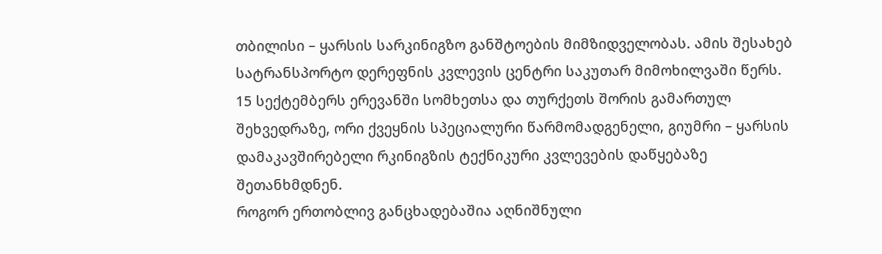თბილისი – ყარსის სარკინიგზო განშტოების მიმზიდველობას. ამის შესახებ სატრანსპორტო დერეფნის კვლევის ცენტრი საკუთარ მიმოხილვაში წერს.
15 სექტემბერს ერევანში სომხეთსა და თურქეთს შორის გამართულ შეხვედრაზე, ორი ქვეყნის სპეციალური წარმომადგენელი, გიუმრი – ყარსის დამაკავშირებელი რკინიგზის ტექნიკური კვლევების დაწყებაზე შეთანხმდნენ.
როგორ ერთობლივ განცხადებაშია აღნიშნული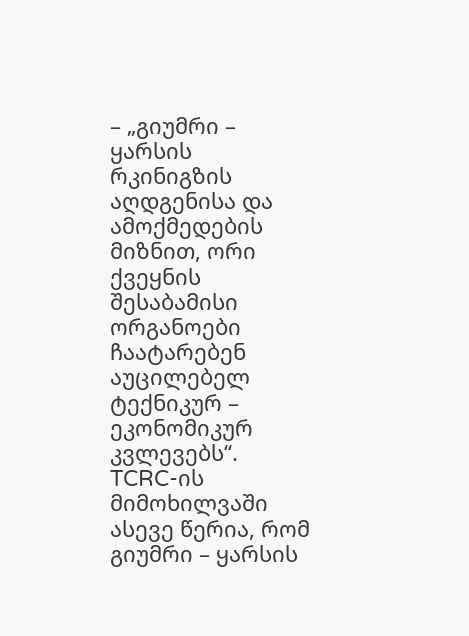– „გიუმრი – ყარსის რკინიგზის აღდგენისა და ამოქმედების მიზნით, ორი ქვეყნის შესაბამისი ორგანოები ჩაატარებენ აუცილებელ ტექნიკურ – ეკონომიკურ კვლევებს“.
TCRC-ის მიმოხილვაში ასევე წერია, რომ გიუმრი – ყარსის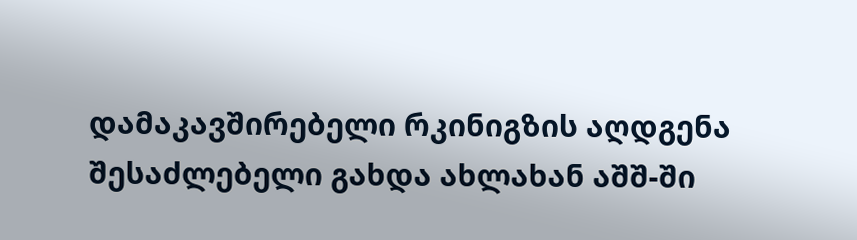დამაკავშირებელი რკინიგზის აღდგენა შესაძლებელი გახდა ახლახან აშშ-ში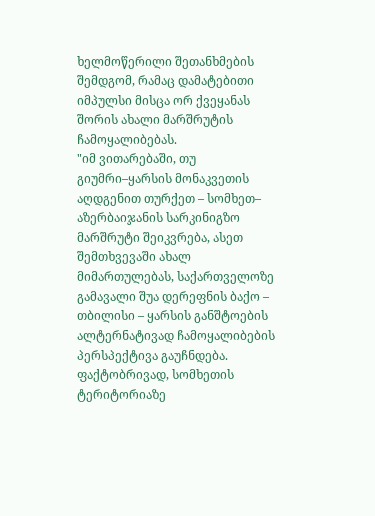ხელმოწერილი შეთანხმების შემდგომ, რამაც დამატებითი იმპულსი მისცა ორ ქვეყანას შორის ახალი მარშრუტის ჩამოყალიბებას.
"იმ ვითარებაში, თუ გიუმრი–ყარსის მონაკვეთის აღდგენით თურქეთ – სომხეთ– აზერბაიჯანის სარკინიგზო მარშრუტი შეიკვრება, ასეთ შემთხვევაში ახალ მიმართულებას, საქართველოზე გამავალი შუა დერეფნის ბაქო – თბილისი – ყარსის განშტოების ალტერნატივად ჩამოყალიბების პერსპექტივა გაუჩნდება.
ფაქტობრივად, სომხეთის ტერიტორიაზე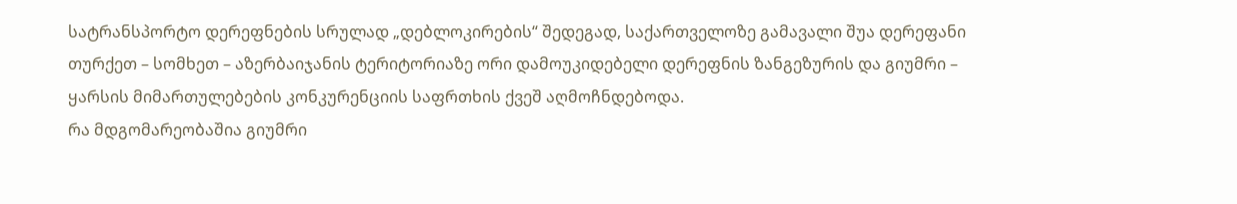სატრანსპორტო დერეფნების სრულად „დებლოკირების“ შედეგად, საქართველოზე გამავალი შუა დერეფანი თურქეთ – სომხეთ – აზერბაიჯანის ტერიტორიაზე ორი დამოუკიდებელი დერეფნის ზანგეზურის და გიუმრი – ყარსის მიმართულებების კონკურენციის საფრთხის ქვეშ აღმოჩნდებოდა.
რა მდგომარეობაშია გიუმრი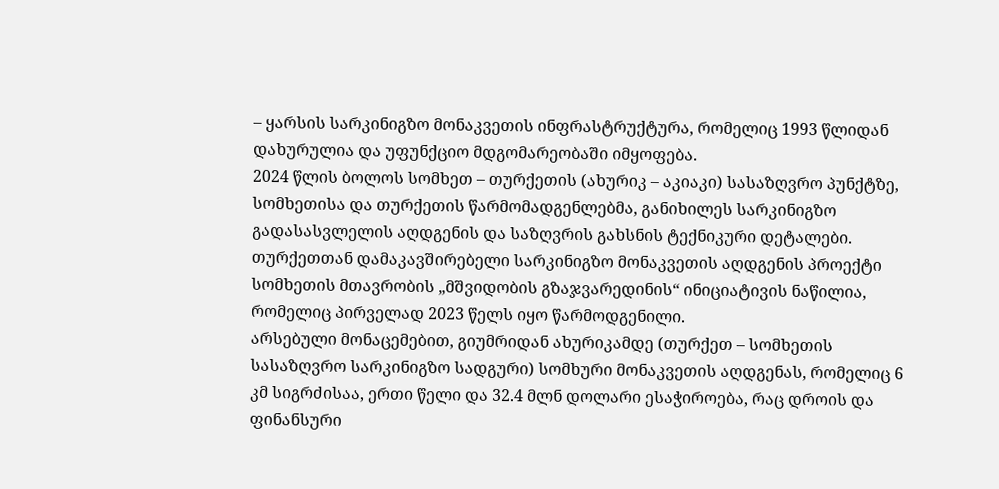– ყარსის სარკინიგზო მონაკვეთის ინფრასტრუქტურა, რომელიც 1993 წლიდან დახურულია და უფუნქციო მდგომარეობაში იმყოფება.
2024 წლის ბოლოს სომხეთ – თურქეთის (ახურიკ – აკიაკი) სასაზღვრო პუნქტზე, სომხეთისა და თურქეთის წარმომადგენლებმა, განიხილეს სარკინიგზო გადასასვლელის აღდგენის და საზღვრის გახსნის ტექნიკური დეტალები.
თურქეთთან დამაკავშირებელი სარკინიგზო მონაკვეთის აღდგენის პროექტი სომხეთის მთავრობის „მშვიდობის გზაჯვარედინის“ ინიციატივის ნაწილია, რომელიც პირველად 2023 წელს იყო წარმოდგენილი.
არსებული მონაცემებით, გიუმრიდან ახურიკამდე (თურქეთ – სომხეთის სასაზღვრო სარკინიგზო სადგური) სომხური მონაკვეთის აღდგენას, რომელიც 6 კმ სიგრძისაა, ერთი წელი და 32.4 მლნ დოლარი ესაჭიროება, რაც დროის და ფინანსური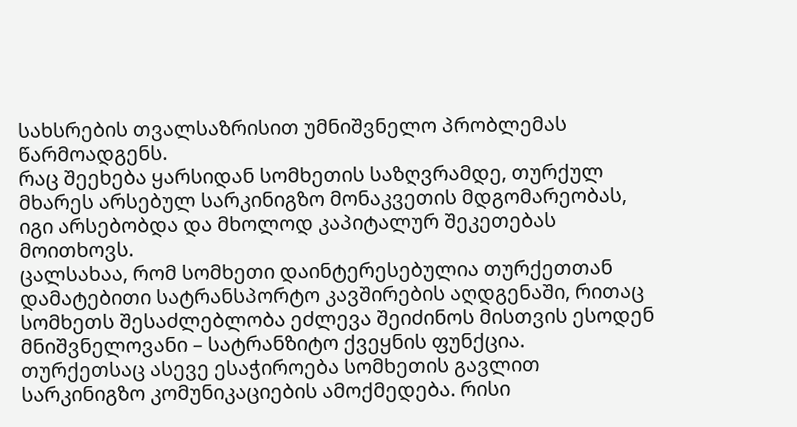სახსრების თვალსაზრისით უმნიშვნელო პრობლემას წარმოადგენს.
რაც შეეხება ყარსიდან სომხეთის საზღვრამდე, თურქულ მხარეს არსებულ სარკინიგზო მონაკვეთის მდგომარეობას, იგი არსებობდა და მხოლოდ კაპიტალურ შეკეთებას მოითხოვს.
ცალსახაა, რომ სომხეთი დაინტერესებულია თურქეთთან დამატებითი სატრანსპორტო კავშირების აღდგენაში, რითაც სომხეთს შესაძლებლობა ეძლევა შეიძინოს მისთვის ესოდენ მნიშვნელოვანი – სატრანზიტო ქვეყნის ფუნქცია.
თურქეთსაც ასევე ესაჭიროება სომხეთის გავლით სარკინიგზო კომუნიკაციების ამოქმედება. რისი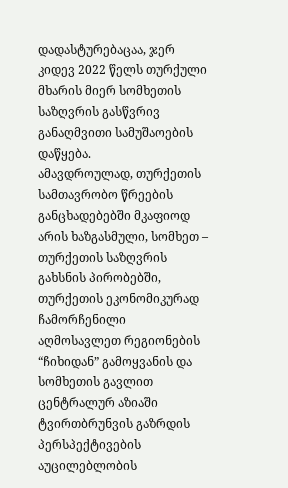დადასტურებაცაა, ჯერ კიდევ 2022 წელს თურქული მხარის მიერ სომხეთის საზღვრის გასწვრივ განაღმვითი სამუშაოების დაწყება.
ამავდროულად, თურქეთის სამთავრობო წრეების განცხადებებში მკაფიოდ არის ხაზგასმული, სომხეთ – თურქეთის საზღვრის გახსნის პირობებში, თურქეთის ეკონომიკურად ჩამორჩენილი აღმოსავლეთ რეგიონების “ჩიხიდან” გამოყვანის და სომხეთის გავლით ცენტრალურ აზიაში ტვირთბრუნვის გაზრდის პერსპექტივების აუცილებლობის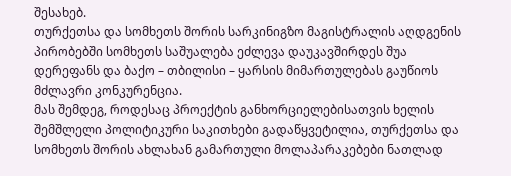შესახებ.
თურქეთსა და სომხეთს შორის სარკინიგზო მაგისტრალის აღდგენის პირობებში სომხეთს საშუალება ეძლევა დაუკავშირდეს შუა დერეფანს და ბაქო – თბილისი – ყარსის მიმართულებას გაუწიოს მძლავრი კონკურენცია.
მას შემდეგ, როდესაც პროექტის განხორციელებისათვის ხელის შემშლელი პოლიტიკური საკითხები გადაწყვეტილია, თურქეთსა და სომხეთს შორის ახლახან გამართული მოლაპარაკებები ნათლად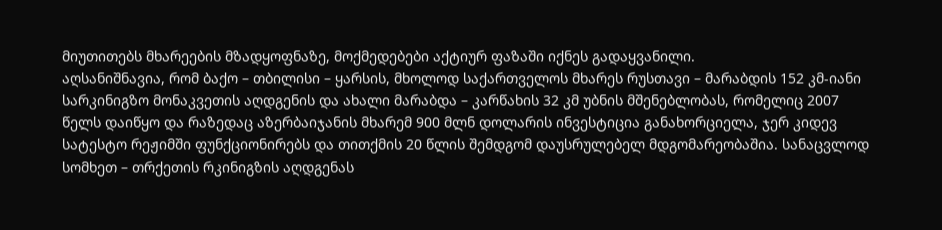მიუთითებს მხარეების მზადყოფნაზე, მოქმედებები აქტიურ ფაზაში იქნეს გადაყვანილი.
აღსანიშნავია, რომ ბაქო – თბილისი – ყარსის, მხოლოდ საქართველოს მხარეს რუსთავი – მარაბდის 152 კმ-იანი სარკინიგზო მონაკვეთის აღდგენის და ახალი მარაბდა – კარწახის 32 კმ უბნის მშენებლობას, რომელიც 2007 წელს დაიწყო და რაზედაც აზერბაიჯანის მხარემ 900 მლნ დოლარის ინვესტიცია განახორციელა, ჯერ კიდევ სატესტო რეჟიმში ფუნქციონირებს და თითქმის 20 წლის შემდგომ დაუსრულებელ მდგომარეობაშია. სანაცვლოდ სომხეთ – თრქეთის რკინიგზის აღდგენას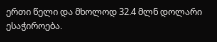ერთი წელი და მხოლოდ 32.4 მლნ დოლარი ესაჭიროება.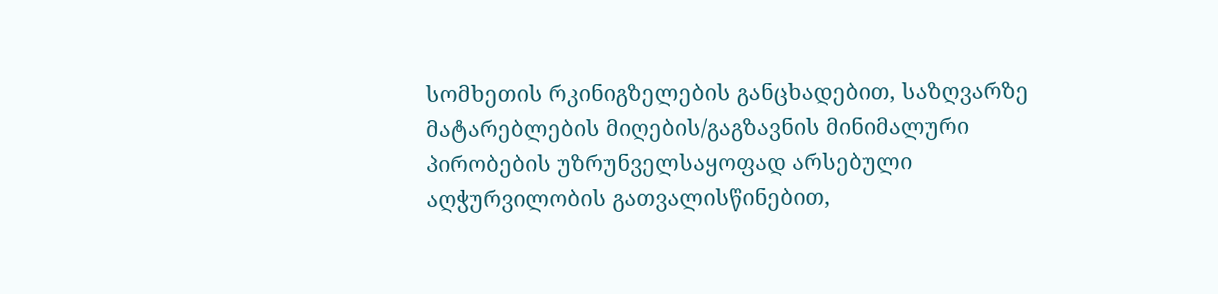სომხეთის რკინიგზელების განცხადებით, საზღვარზე მატარებლების მიღების/გაგზავნის მინიმალური პირობების უზრუნველსაყოფად არსებული აღჭურვილობის გათვალისწინებით,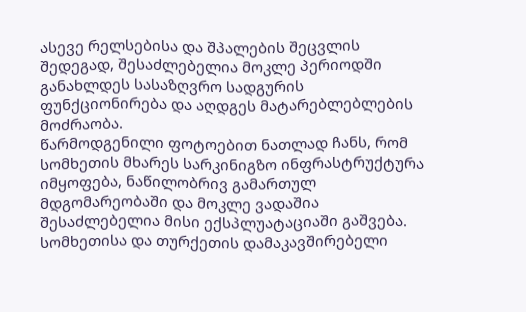ასევე რელსებისა და შპალების შეცვლის შედეგად, შესაძლებელია მოკლე პერიოდში განახლდეს სასაზღვრო სადგურის ფუნქციონირება და აღდგეს მატარებლებლების მოძრაობა.
წარმოდგენილი ფოტოებით ნათლად ჩანს, რომ სომხეთის მხარეს სარკინიგზო ინფრასტრუქტურა იმყოფება, ნაწილობრივ გამართულ მდგომარეობაში და მოკლე ვადაშია შესაძლებელია მისი ექსპლუატაციაში გაშვება.
სომხეთისა და თურქეთის დამაკავშირებელი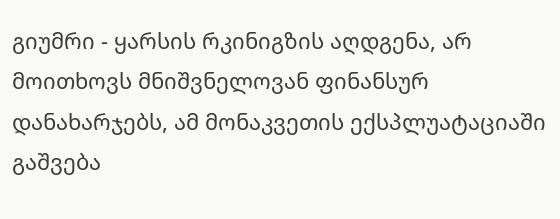გიუმრი - ყარსის რკინიგზის აღდგენა, არ მოითხოვს მნიშვნელოვან ფინანსურ დანახარჯებს, ამ მონაკვეთის ექსპლუატაციაში გაშვება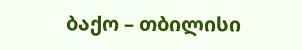ბაქო – თბილისი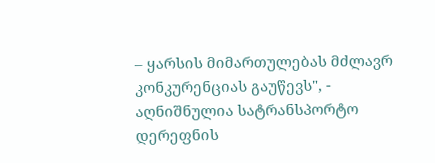– ყარსის მიმართულებას მძლავრ კონკურენციას გაუწევს", - აღნიშნულია სატრანსპორტო დერეფნის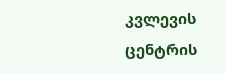კვლევის ცენტრის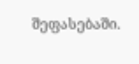შეფასებაში.